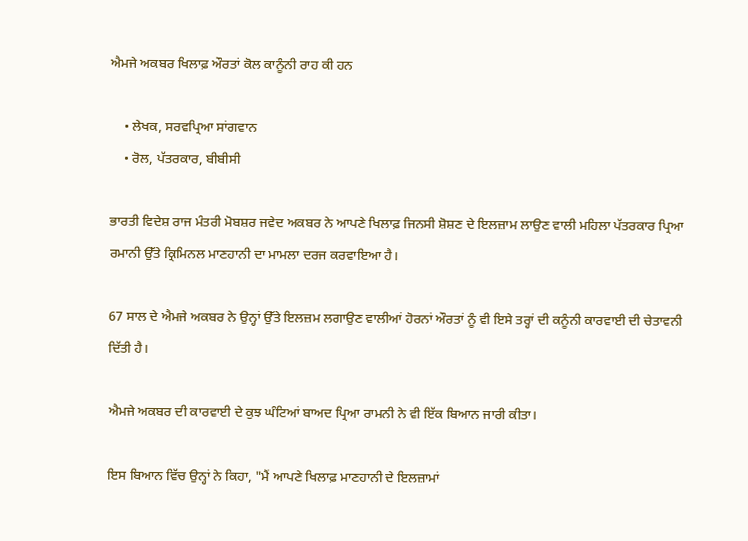ਐਮਜੇ ਅਕਬਰ ਖਿਲਾਫ਼ ਔਰਤਾਂ ਕੋਲ ਕਾਨੂੰਨੀ ਰਾਹ ਕੀ ਹਨ

    • ਲੇਖਕ, ਸਰਵਪ੍ਰਿਆ ਸਾਂਗਵਾਨ
    • ਰੋਲ, ਪੱਤਰਕਾਰ, ਬੀਬੀਸੀ

ਭਾਰਤੀ ਵਿਦੇਸ਼ ਰਾਜ ਮੰਤਰੀ ਮੋਬਸ਼ਰ ਜਵੇਦ ਅਕਬਰ ਨੇ ਆਪਣੇ ਖਿਲਾਫ਼ ਜਿਨਸੀ ਸ਼ੋਸ਼ਣ ਦੇ ਇਲਜ਼ਾਮ ਲਾਉਣ ਵਾਲੀ ਮਹਿਲਾ ਪੱਤਰਕਾਰ ਪ੍ਰਿਆ ਰਮਾਨੀ ਉੱਤੇ ਕ੍ਰਿਮਿਨਲ ਮਾਣਹਾਨੀ ਦਾ ਮਾਮਲਾ ਦਰਜ ਕਰਵਾਇਆ ਹੈ।

67 ਸਾਲ ਦੇ ਐਮਜੇ ਅਕਬਰ ਨੇ ਉਨ੍ਹਾਂ ਉੱਤੇ ਇਲਜ਼ਮ ਲਗਾਉਣ ਵਾਲੀਆਂ ਹੋਰਨਾਂ ਔਰਤਾਂ ਨੂੰ ਵੀ ਇਸੇ ਤਰ੍ਹਾਂ ਦੀ ਕਨੂੰਨੀ ਕਾਰਵਾਈ ਦੀ ਚੇਤਾਵਨੀ ਦਿੱਤੀ ਹੈ।

ਐਮਜੇ ਅਕਬਰ ਦੀ ਕਾਰਵਾਈ ਦੇ ਕੁਝ ਘੰਟਿਆਂ ਬਾਅਦ ਪ੍ਰਿਆ ਰਾਮਨੀ ਨੇ ਵੀ ਇੱਕ ਬਿਆਨ ਜਾਰੀ ਕੀਤਾ।

ਇਸ ਬਿਆਨ ਵਿੱਚ ਉਨ੍ਹਾਂ ਨੇ ਕਿਹਾ, "ਮੈਂ ਆਪਣੇ ਖਿਲਾਫ਼ ਮਾਣਹਾਨੀ ਦੇ ਇਲਜ਼ਾਮਾਂ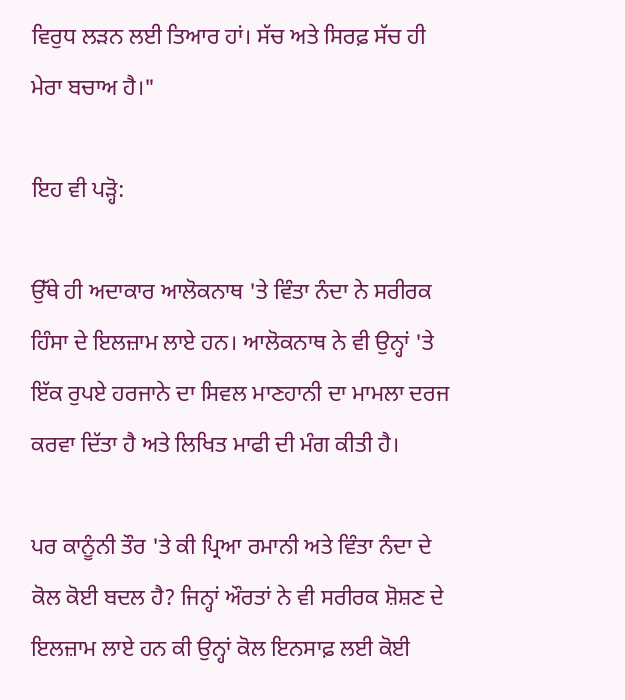ਵਿਰੁਧ ਲੜਨ ਲਈ ਤਿਆਰ ਹਾਂ। ਸੱਚ ਅਤੇ ਸਿਰਫ਼ ਸੱਚ ਹੀ ਮੇਰਾ ਬਚਾਅ ਹੈ।"

ਇਹ ਵੀ ਪੜ੍ਹੋ:

ਉੱਥੇ ਹੀ ਅਦਾਕਾਰ ਆਲੋਕਨਾਥ 'ਤੇ ਵਿੰਤਾ ਨੰਦਾ ਨੇ ਸਰੀਰਕ ਹਿੰਸਾ ਦੇ ਇਲਜ਼ਾਮ ਲਾਏ ਹਨ। ਆਲੋਕਨਾਥ ਨੇ ਵੀ ਉਨ੍ਹਾਂ 'ਤੇ ਇੱਕ ਰੁਪਏ ਹਰਜਾਨੇ ਦਾ ਸਿਵਲ ਮਾਣਹਾਨੀ ਦਾ ਮਾਮਲਾ ਦਰਜ ਕਰਵਾ ਦਿੱਤਾ ਹੈ ਅਤੇ ਲਿਖਿਤ ਮਾਫੀ ਦੀ ਮੰਗ ਕੀਤੀ ਹੈ।

ਪਰ ਕਾਨੂੰਨੀ ਤੌਰ 'ਤੇ ਕੀ ਪ੍ਰਿਆ ਰਮਾਨੀ ਅਤੇ ਵਿੰਤਾ ਨੰਦਾ ਦੇ ਕੋਲ ਕੋਈ ਬਦਲ ਹੈ? ਜਿਨ੍ਹਾਂ ਔਰਤਾਂ ਨੇ ਵੀ ਸਰੀਰਕ ਸ਼ੋਸ਼ਣ ਦੇ ਇਲਜ਼ਾਮ ਲਾਏ ਹਨ ਕੀ ਉਨ੍ਹਾਂ ਕੋਲ ਇਨਸਾਫ਼ ਲਈ ਕੋਈ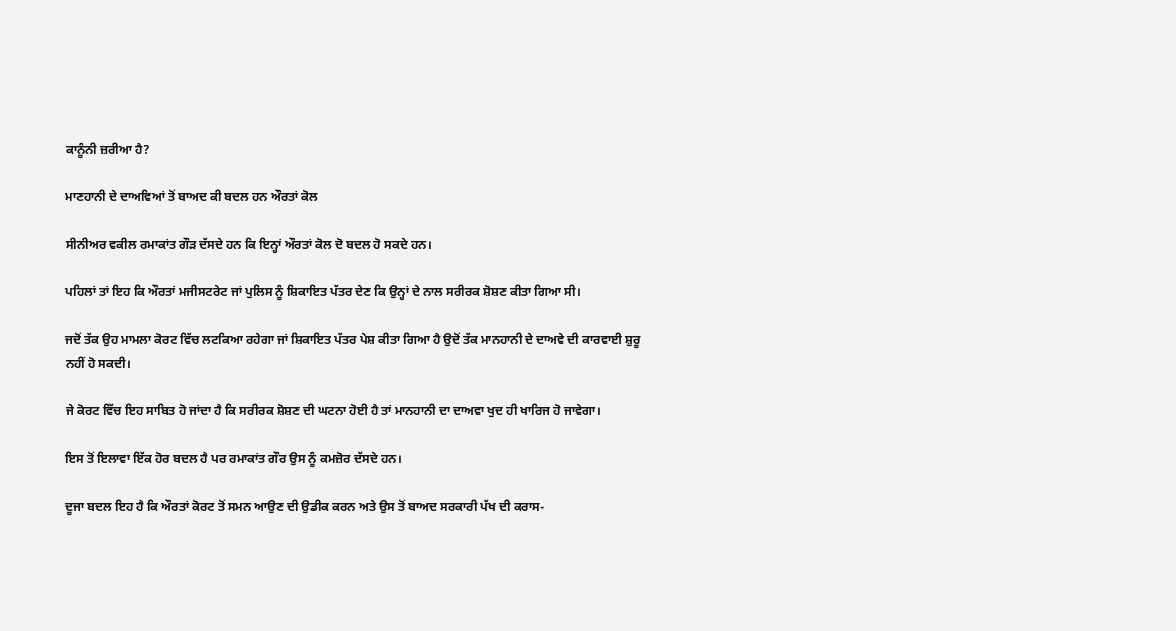ਕਾਨੂੰਨੀ ਜ਼ਰੀਆ ਹੈ?

ਮਾਣਹਾਨੀ ਦੇ ਦਾਅਵਿਆਂ ਤੋਂ ਬਾਅਦ ਕੀ ਬਦਲ ਹਨ ਔਰਤਾਂ ਕੋਲ

ਸੀਨੀਅਰ ਵਕੀਲ ਰਮਾਕਾਂਤ ਗੌੜ ਦੱਸਦੇ ਹਨ ਕਿ ਇਨ੍ਹਾਂ ਔਰਤਾਂ ਕੋਲ ਦੋ ਬਦਲ ਹੋ ਸਕਦੇ ਹਨ।

ਪਹਿਲਾਂ ਤਾਂ ਇਹ ਕਿ ਔਰਤਾਂ ਮਜੀਸਟਰੇਟ ਜਾਂ ਪੁਲਿਸ ਨੂੰ ਸ਼ਿਕਾਇਤ ਪੱਤਰ ਦੇਣ ਕਿ ਉਨ੍ਹਾਂ ਦੇ ਨਾਲ ਸਰੀਰਕ ਸ਼ੋਸ਼ਣ ਕੀਤਾ ਗਿਆ ਸੀ।

ਜਦੋਂ ਤੱਕ ਉਹ ਮਾਮਲਾ ਕੋਰਟ ਵਿੱਚ ਲਟਕਿਆ ਰਹੇਗਾ ਜਾਂ ਸ਼ਿਕਾਇਤ ਪੱਤਰ ਪੇਸ਼ ਕੀਤਾ ਗਿਆ ਹੈ ਉਦੋਂ ਤੱਕ ਮਾਨਹਾਨੀ ਦੇ ਦਾਅਵੇ ਦੀ ਕਾਰਵਾਈ ਸ਼ੁਰੂ ਨਹੀਂ ਹੋ ਸਕਦੀ।

ਜੇ ਕੋਰਟ ਵਿੱਚ ਇਹ ਸਾਬਿਤ ਹੋ ਜਾਂਦਾ ਹੈ ਕਿ ਸਰੀਰਕ ਸ਼ੋਸ਼ਣ ਦੀ ਘਟਨਾ ਹੋਈ ਹੈ ਤਾਂ ਮਾਨਹਾਨੀ ਦਾ ਦਾਅਵਾ ਖੁਦ ਹੀ ਖਾਰਿਜ ਹੋ ਜਾਵੇਗਾ।

ਇਸ ਤੋਂ ਇਲਾਵਾ ਇੱਕ ਹੋਰ ਬਦਲ ਹੈ ਪਰ ਰਮਾਕਾਂਤ ਗੌਰ ਉਸ ਨੂੰ ਕਮਜ਼ੋਰ ਦੱਸਦੇ ਹਨ।

ਦੂਜਾ ਬਦਲ ਇਹ ਹੈ ਕਿ ਔਰਤਾਂ ਕੋਰਟ ਤੋਂ ਸਮਨ ਆਉਣ ਦੀ ਉਡੀਕ ਕਰਨ ਅਤੇ ਉਸ ਤੋਂ ਬਾਅਦ ਸਰਕਾਰੀ ਪੱਖ ਦੀ ਕਰਾਸ-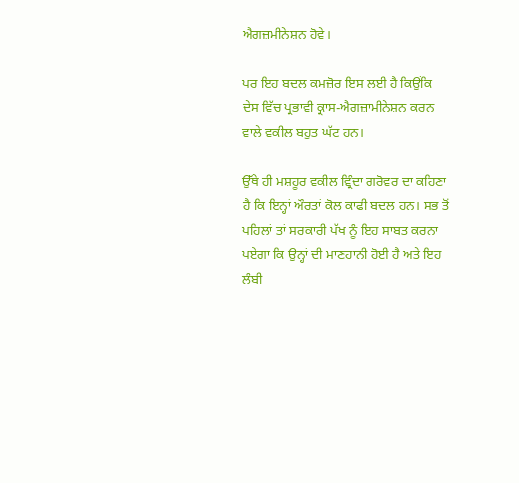ਐਗਜ਼ਮੀਨੇਸ਼ਨ ਹੋਵੇ।

ਪਰ ਇਹ ਬਦਲ ਕਮਜ਼ੋਰ ਇਸ ਲਈ ਹੈ ਕਿਉਂਕਿ ਦੇਸ ਵਿੱਚ ਪ੍ਰਭਾਵੀ ਕ੍ਰਾਸ-ਐਗਜ਼ਾਮੀਨੇਸ਼ਨ ਕਰਨ ਵਾਲੇ ਵਕੀਲ ਬਹੁਤ ਘੱਟ ਹਨ।

ਉੱਥੇ ਹੀ ਮਸ਼ਹੂਰ ਵਕੀਲ ਵ੍ਰਿੰਦਾ ਗਰੋਵਰ ਦਾ ਕਹਿਣਾ ਹੈ ਕਿ ਇਨ੍ਹਾਂ ਔਰਤਾਂ ਕੋਲ ਕਾਫੀ ਬਦਲ ਹਨ। ਸਭ ਤੋਂ ਪਹਿਲਾਂ ਤਾਂ ਸਰਕਾਰੀ ਪੱਖ ਨੂੰ ਇਹ ਸਾਬਤ ਕਰਨਾ ਪਏਗਾ ਕਿ ਉਨ੍ਹਾਂ ਦੀ ਮਾਣਹਾਨੀ ਹੋਈ ਹੈ ਅਤੇ ਇਹ ਲੰਬੀ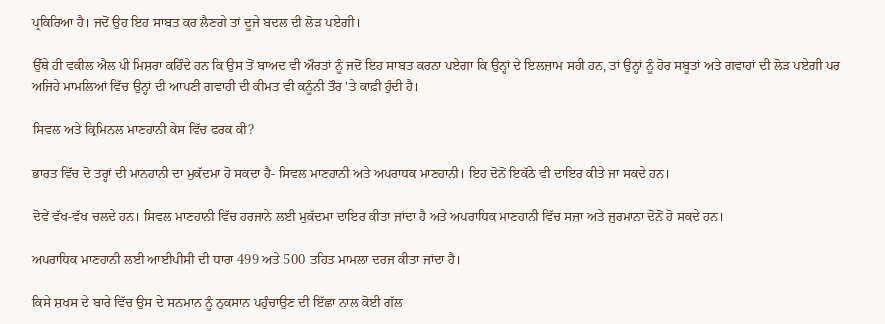ਪ੍ਰਕਿਰਿਆ ਹੈ। ਜਦੋਂ ਉਹ ਇਹ ਸਾਬਤ ਕਰ ਲੈਣਗੇ ਤਾਂ ਦੂਜੇ ਬਦਲ ਦੀ ਲੋੜ ਪਏਗੀ।

ਉੱਥੇ ਹੀ ਵਕੀਲ ਐਲ ਪੀ ਮਿਸ਼ਰਾ ਕਹਿੰਦੇ ਹਨ ਕਿ ਉਸ ਤੋਂ ਬਾਅਦ ਵੀ ਔਰਤਾਂ ਨੂੰ ਜਦੋਂ ਇਹ ਸਾਬਤ ਕਰਨਾ ਪਏਗਾ ਕਿ ਉਨ੍ਹਾਂ ਦੇ ਇਲਜ਼ਾਮ ਸਹੀ ਹਨ, ਤਾਂ ਉਨ੍ਹਾਂ ਨੂੰ ਹੋਰ ਸਬੂਤਾਂ ਅਤੇ ਗਵਾਹਾਂ ਦੀ ਲੋੜ ਪਏਗੀ ਪਰ ਅਜਿਹੇ ਮਾਮਲਿਆਂ ਵਿੱਚ ਉਨ੍ਹਾਂ ਦੀ ਆਪਣੀ ਗਵਾਹੀ ਦੀ ਕੀਮਤ ਵੀ ਕਨੂੰਨੀ ਤੌਰ 'ਤੇ ਕਾਫ਼ੀ ਹੁੰਦੀ ਹੈ।

ਸਿਵਲ ਅਤੇ ਕ੍ਰਿਮਿਨਲ ਮਾਣਹਾਨੀ ਕੇਸ ਵਿੱਚ ਫਰਕ ਕੀ?

ਭਾਰਤ ਵਿੱਚ ਦੋ ਤਰ੍ਹਾਂ ਦੀ ਮਾਨਹਾਨੀ ਦਾ ਮੁਕੱਦਮਾ ਹੋ ਸਕਦਾ ਹੈ- ਸਿਵਲ ਮਾਣਹਾਨੀ ਅਤੇ ਅਪਰਾਧਕ ਮਾਣਹਾਨੀ। ਇਹ ਦੋਨੋਂ ਇਕੱਠੇ ਵੀ ਦਾਇਰ ਕੀਤੇ ਜਾ ਸਕਦੇ ਹਨ।

ਦੋਵੇਂ ਵੱਖ-ਵੱਖ ਚਲਦੇ ਹਨ। ਸਿਵਲ ਮਾਣਹਾਨੀ ਵਿੱਚ ਹਰਜਾਨੇ ਲਈ ਮੁਕੱਦਮਾ ਦਾਇਰ ਕੀਤਾ ਜਾਂਦਾ ਹੈ ਅਤੇ ਅਪਰਾਧਿਕ ਮਾਣਹਾਨੀ ਵਿੱਚ ਸਜ਼ਾ ਅਤੇ ਜੁਰਮਾਨਾ ਦੋਨੋਂ ਹੋ ਸਕਦੇ ਹਨ।

ਅਪਰਾਧਿਕ ਮਾਣਹਾਨੀ ਲਈ ਆਈਪੀਸੀ ਦੀ ਧਾਰਾ 499 ਅਤੇ 500 ਤਹਿਤ ਮਾਮਲਾ ਦਰਜ ਕੀਤਾ ਜਾਂਦਾ ਹੈ।

ਕਿਸੇ ਸ਼ਖਸ ਦੇ ਬਾਰੇ ਵਿੱਚ ਉਸ ਦੇ ਸਨਮਾਨ ਨੂੰ ਨੁਕਸਾਨ ਪਹੁੰਚਾਉਣ ਦੀ ਇੱਛਾ ਨਾਲ ਕੋਈ ਗੱਲ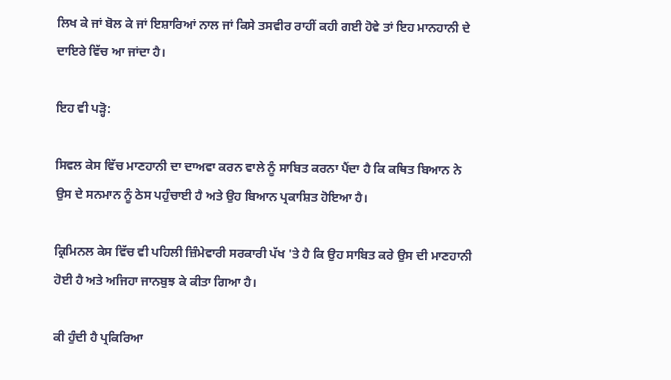ਲਿਖ ਕੇ ਜਾਂ ਬੋਲ ਕੇ ਜਾਂ ਇਸ਼ਾਰਿਆਂ ਨਾਲ ਜਾਂ ਕਿਸੇ ਤਸਵੀਰ ਰਾਹੀਂ ਕਹੀ ਗਈ ਹੋਵੇ ਤਾਂ ਇਹ ਮਾਨਹਾਨੀ ਦੇ ਦਾਇਰੇ ਵਿੱਚ ਆ ਜਾਂਦਾ ਹੈ।

ਇਹ ਵੀ ਪੜ੍ਹੋ:

ਸਿਵਲ ਕੇਸ ਵਿੱਚ ਮਾਣਹਾਨੀ ਦਾ ਦਾਅਵਾ ਕਰਨ ਵਾਲੇ ਨੂੰ ਸਾਬਿਤ ਕਰਨਾ ਪੈਂਦਾ ਹੈ ਕਿ ਕਥਿਤ ਬਿਆਨ ਨੇ ਉਸ ਦੇ ਸਨਮਾਨ ਨੂੰ ਠੇਸ ਪਹੁੰਚਾਈ ਹੈ ਅਤੇ ਉਹ ਬਿਆਨ ਪ੍ਰਕਾਸ਼ਿਤ ਹੋਇਆ ਹੈ।

ਕ੍ਰਿਮਿਨਲ ਕੇਸ ਵਿੱਚ ਵੀ ਪਹਿਲੀ ਜ਼ਿੰਮੇਵਾਰੀ ਸਰਕਾਰੀ ਪੱਖ 'ਤੇ ਹੈ ਕਿ ਉਹ ਸਾਬਿਤ ਕਰੇ ਉਸ ਦੀ ਮਾਣਹਾਨੀ ਹੋਈ ਹੈ ਅਤੇ ਅਜਿਹਾ ਜਾਨਬੁਝ ਕੇ ਕੀਤਾ ਗਿਆ ਹੈ।

ਕੀ ਹੁੰਦੀ ਹੈ ਪ੍ਰਕਿਰਿਆ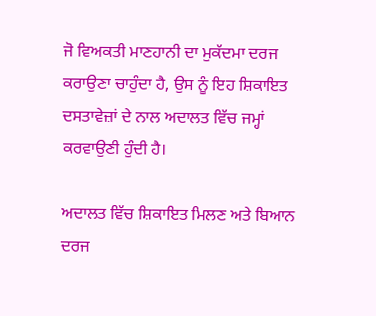ਜੋ ਵਿਅਕਤੀ ਮਾਣਹਾਨੀ ਦਾ ਮੁਕੱਦਮਾ ਦਰਜ ਕਰਾਉਣਾ ਚਾਹੁੰਦਾ ਹੈ, ਉਸ ਨੂੰ ਇਹ ਸ਼ਿਕਾਇਤ ਦਸਤਾਵੇਜ਼ਾਂ ਦੇ ਨਾਲ ਅਦਾਲਤ ਵਿੱਚ ਜਮ੍ਹਾਂ ਕਰਵਾਉਣੀ ਹੁੰਦੀ ਹੈ।

ਅਦਾਲਤ ਵਿੱਚ ਸ਼ਿਕਾਇਤ ਮਿਲਣ ਅਤੇ ਬਿਆਨ ਦਰਜ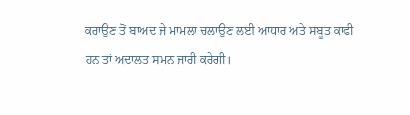ਕਰਾਉਣ ਤੋਂ ਬਾਅਦ ਜੇ ਮਾਮਲਾ ਚਲਾਉਣ ਲਈ ਆਧਾਰ ਅਤੇ ਸਬੂਤ ਕਾਫੀ ਹਨ ਤਾਂ ਅਦਾਲਤ ਸਮਨ ਜਾਰੀ ਕਰੇਗੀ।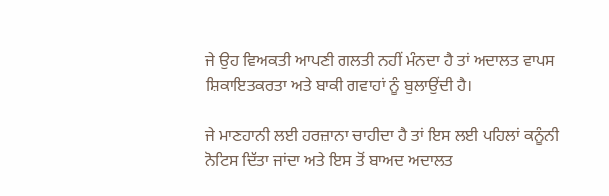ਜੇ ਉਹ ਵਿਅਕਤੀ ਆਪਣੀ ਗਲਤੀ ਨਹੀਂ ਮੰਨਦਾ ਹੈ ਤਾਂ ਅਦਾਲਤ ਵਾਪਸ ਸ਼ਿਕਾਇਤਕਰਤਾ ਅਤੇ ਬਾਕੀ ਗਵਾਹਾਂ ਨੂੰ ਬੁਲਾਉਂਦੀ ਹੈ।

ਜੇ ਮਾਣਹਾਨੀ ਲਈ ਹਰਜ਼ਾਨਾ ਚਾਹੀਦਾ ਹੈ ਤਾਂ ਇਸ ਲਈ ਪਹਿਲਾਂ ਕਨੂੰਨੀ ਨੋਟਿਸ ਦਿੱਤਾ ਜਾਂਦਾ ਅਤੇ ਇਸ ਤੋਂ ਬਾਅਦ ਅਦਾਲਤ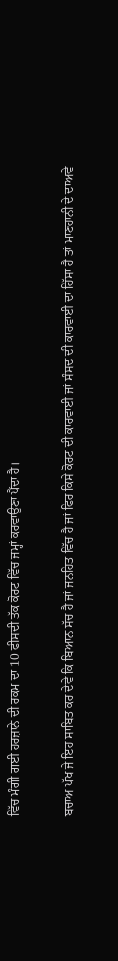ਵਿੱਚ ਮੰਗੀ ਗਈ ਹਰਜ਼ਾਨੇ ਦੀ ਰਕਮ ਦਾ 10 ਫੀਸਦੀ ਤੱਕ ਕੋਰਟ ਵਿੱਚ ਜਮ੍ਹਾਂ ਕਰਵਾਉਣਾ ਪੈਂਦਾ ਹੈ।

ਬਚਾਅ ਪੱਖ ਜੇ ਇਹ ਸਾਬਿਤ ਕਰ ਦੇਵੇ ਕਿ ਬਿਆਨ ਸੱਚ ਹੈ ਜਾਂ ਜਨਹਿਤ ਵਿੱਚ ਹੈ ਜਾਂ ਫਿਰ ਕਿਸੇ ਕੋਰਟ ਦੀ ਕਾਰਵਾਈ ਜਾਂ ਸੰਸਦ ਦੀ ਕਾਰਵਾਈ ਦਾ ਹਿੱਸਾ ਹੈ ਤਾਂ ਮਾਣਹਾਨੀ ਦੇ ਦਾਅਵੇ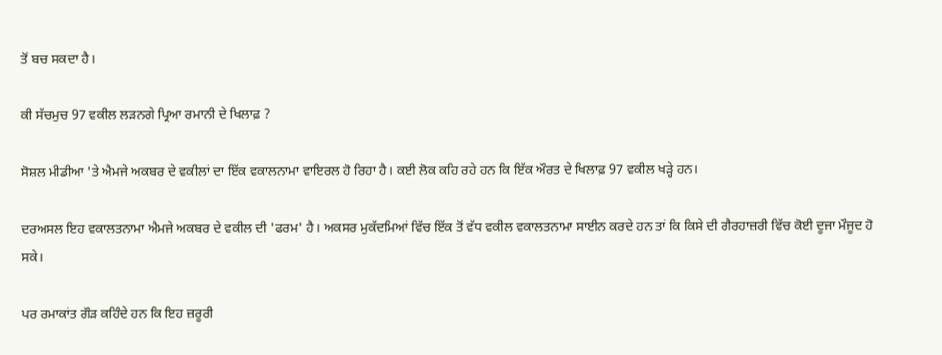ਤੋਂ ਬਚ ਸਕਦਾ ਹੈ।

ਕੀ ਸੱਚਮੁਚ 97 ਵਕੀਲ ਲੜਨਗੇ ਪ੍ਰਿਆ ਰਮਾਨੀ ਦੇ ਖਿਲਾਫ਼ ?

ਸੋਸ਼ਲ ਮੀਡੀਆ 'ਤੇ ਐਮਜੇ ਅਕਬਰ ਦੇ ਵਕੀਲਾਂ ਦਾ ਇੱਕ ਵਕਾਲਨਾਮਾ ਵਾਇਰਲ ਹੋ ਰਿਹਾ ਹੈ। ਕਈ ਲੋਕ ਕਹਿ ਰਹੇ ਹਨ ਕਿ ਇੱਕ ਔਰਤ ਦੇ ਖਿਲਾਫ਼ 97 ਵਕੀਲ ਖੜ੍ਹੇ ਹਨ।

ਦਰਅਸਲ ਇਹ ਵਕਾਲਤਨਾਮਾ ਐਮਜੇ ਅਕਬਰ ਦੇ ਵਕੀਲ ਦੀ 'ਫਰਮ' ਹੈ। ਅਕਸਰ ਮੁਕੱਦਮਿਆਂ ਵਿੱਚ ਇੱਕ ਤੋਂ ਵੱਧ ਵਕੀਲ ਵਕਾਲਤਨਾਮਾ ਸਾਈਨ ਕਰਦੇ ਹਨ ਤਾਂ ਕਿ ਕਿਸੇ ਦੀ ਗੈਰਹਾਜ਼ਰੀ ਵਿੱਚ ਕੋਈ ਦੂਜਾ ਮੌਜੂਦ ਹੋ ਸਕੇ।

ਪਰ ਰਮਾਕਾਂਤ ਗੌੜ ਕਹਿੰਦੇ ਹਨ ਕਿ ਇਹ ਜ਼ਰੂਰੀ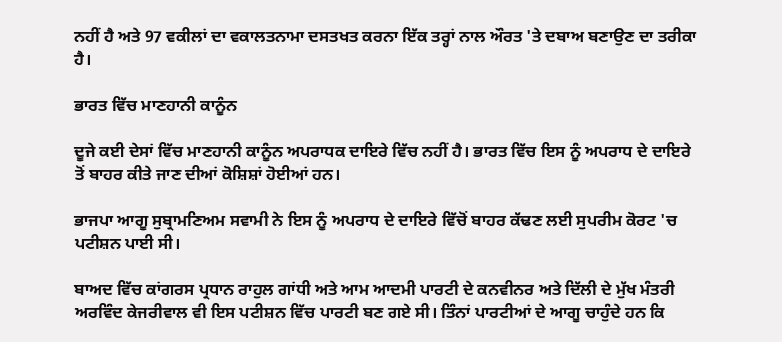ਨਹੀਂ ਹੈ ਅਤੇ 97 ਵਕੀਲਾਂ ਦਾ ਵਕਾਲਤਨਾਮਾ ਦਸਤਖਤ ਕਰਨਾ ਇੱਕ ਤਰ੍ਹਾਂ ਨਾਲ ਔਰਤ 'ਤੇ ਦਬਾਅ ਬਣਾਉਣ ਦਾ ਤਰੀਕਾ ਹੈ।

ਭਾਰਤ ਵਿੱਚ ਮਾਣਹਾਨੀ ਕਾਨੂੰਨ

ਦੂਜੇ ਕਈ ਦੇਸਾਂ ਵਿੱਚ ਮਾਣਹਾਨੀ ਕਾਨੂੰਨ ਅਪਰਾਧਕ ਦਾਇਰੇ ਵਿੱਚ ਨਹੀਂ ਹੈ। ਭਾਰਤ ਵਿੱਚ ਇਸ ਨੂੰ ਅਪਰਾਧ ਦੇ ਦਾਇਰੇ ਤੋਂ ਬਾਹਰ ਕੀਤੇ ਜਾਣ ਦੀਆਂ ਕੋਸ਼ਿਸ਼ਾਂ ਹੋਈਆਂ ਹਨ।

ਭਾਜਪਾ ਆਗੂ ਸੁਬ੍ਰਾਮਣਿਅਮ ਸਵਾਮੀ ਨੇ ਇਸ ਨੂੰ ਅਪਰਾਧ ਦੇ ਦਾਇਰੇ ਵਿੱਚੋਂ ਬਾਹਰ ਕੱਢਣ ਲਈ ਸੁਪਰੀਮ ਕੋਰਟ 'ਚ ਪਟੀਸ਼ਨ ਪਾਈ ਸੀ।

ਬਾਅਦ ਵਿੱਚ ਕਾਂਗਰਸ ਪ੍ਰਧਾਨ ਰਾਹੁਲ ਗਾਂਧੀ ਅਤੇ ਆਮ ਆਦਮੀ ਪਾਰਟੀ ਦੇ ਕਨਵੀਨਰ ਅਤੇ ਦਿੱਲੀ ਦੇ ਮੁੱਖ ਮੰਤਰੀ ਅਰਵਿੰਦ ਕੇਜਰੀਵਾਲ ਵੀ ਇਸ ਪਟੀਸ਼ਨ ਵਿੱਚ ਪਾਰਟੀ ਬਣ ਗਏ ਸੀ। ਤਿੰਨਾਂ ਪਾਰਟੀਆਂ ਦੇ ਆਗੂ ਚਾਹੁੰਦੇ ਹਨ ਕਿ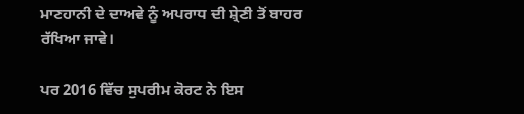ਮਾਣਹਾਨੀ ਦੇ ਦਾਅਵੇ ਨੂੰ ਅਪਰਾਧ ਦੀ ਸ਼੍ਰੇਣੀ ਤੋਂ ਬਾਹਰ ਰੱਖਿਆ ਜਾਵੇ।

ਪਰ 2016 ਵਿੱਚ ਸੁਪਰੀਮ ਕੋਰਟ ਨੇ ਇਸ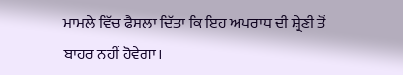ਮਾਮਲੇ ਵਿੱਚ ਫੈਸਲਾ ਦਿੱਤਾ ਕਿ ਇਹ ਅਪਰਾਧ ਦੀ ਸ਼੍ਰੇਣੀ ਤੋਂ ਬਾਹਰ ਨਹੀਂ ਹੋਵੇਗਾ।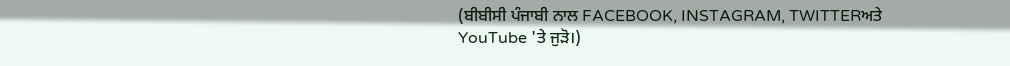(ਬੀਬੀਸੀ ਪੰਜਾਬੀ ਨਾਲ FACEBOOK, INSTAGRAM, TWITTERਅਤੇ YouTube 'ਤੇ ਜੁੜੋ।)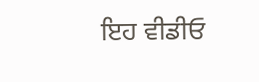ਇਹ ਵੀਡੀਓ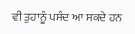ਵੀ ਤੁਹਾਨੂੰ ਪਸੰਦ ਆ ਸਕਦੇ ਹਨ